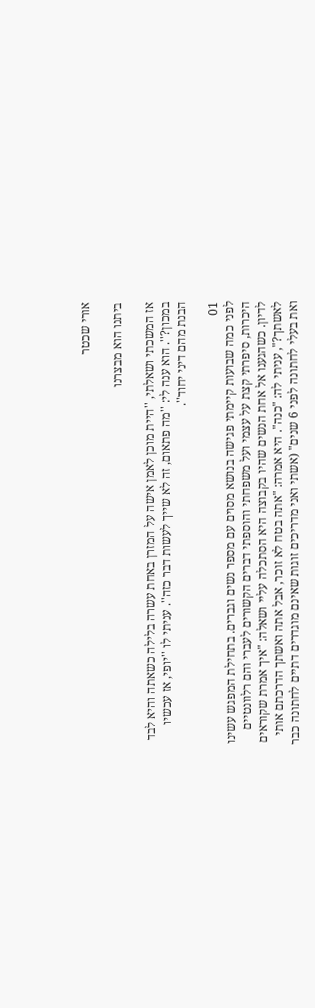אורי שכטר

ביתנו הוא מבצרנו

אז המשכתי ושאלתי, ''היית מוכן לאמן אישה על המזרן באחת עשרה בלילה כשאתה והיא לבד במכון?''. הוא ענה לי: ''מה פתאום, זה לא שייך לעשות דבר כזה''. עניתי לו ''יופי, אז עכשיו הבנת מהם דיני יחוד''.

01
לפני כמה שבועות קיימתי פגישה בנושא מסוים עם מספר נשים וגברים. בתחילת המפגש עשינו היכרות, סיפרתי קצת על עצמי ועל משפחתי והוספתי דברים הקשורים לעברי והם רלוונטיים לדיון. כשהגענו אל אחת הנשים שהיו בקבוצה היא הסתכלה עליי ושאלה: "איך אמרת שקוראים לאשתך?", עניתי לה: "כנה". היא אמרה: "אתה בטח לא זוכר, אבל אתה ואשתך הדרכתם אותי ואת בעלי לחתונה לפני 6 שנים" (אשתי ואני מדריכים זוגות שאינם מוגדרים דתיים לחתונה כבר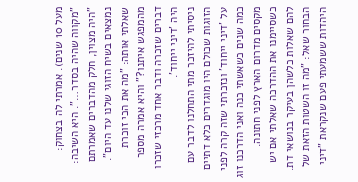מעל 10 שנים). אמרתי לה בצחוק: "מקווה שהיה בסדר…". היא השיבה: "היה מצוין, חלק מהדברים שאמרתם נמצאים בשיח הזוגי שלנו עד היום". שאלתי אותה: "מה את הכי זוכרת מהמפגש איתנו?" והיא אמרה מספר דברים שזכרה ודבר אחד מרכזי שזכרו היה 'דיני ייחוד'.
ניסיתי להיזכר מתי התחלנו לדבר עם הזוגות שכולם היו מוגדרים כלא דתיים על 'דיני ייחוד' ונזכרתי שזה קרה לפני כמה שנים כשאשתי כנה ואני הדרכנו זוג מקסים מדרום הארץ לפני חתונה.
כשסיימנו את ההדרכה שאלתי אם יש להם שאלות כלשהן בעיקר בנושאי דת. הבחור שאל: "מה זו השטות הזאת של היהדות ששמעתי פעם שנקראת "דיני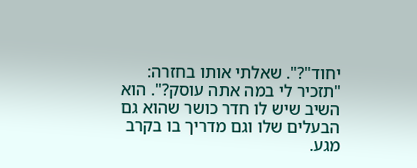יחוד"?". שאלתי אותו בחזרה: "תזכיר לי במה אתה עוסק?". הוא השיב שיש לו חדר כושר שהוא גם הבעלים שלו וגם מדריך בו בקרב מגע.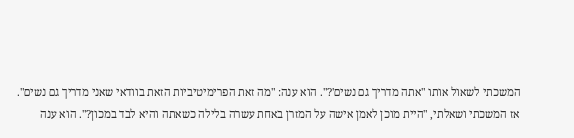המשכתי לשאול אותו "אתה מדריך גם נשים'?". הוא ענה: "מה זאת הפרימיטיביות הזאת בוודאי שאני מדריך גם נשים".
אז המשכתי ושאלתי, "היית מוכן לאמן אישה על המזרן באחת עשרה בלילה כשאתה והיא לבד במכון?". הוא ענה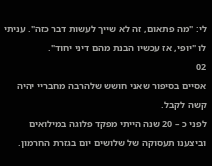לי: "מה פתאום, זה לא שייך לעשות דבר כזה". עניתי לו "יופי, אז עכשיו הבנת מהם דיני יחוד".
02
אסיים בסיפור שאני חושש שלהרבה מחבריי יהיה קשה לקבל.
לפני כ – 20 שנה הייתי מפקד פלוגה במילואים וביצענו תעסוקה של שלושים יום בגזרת החרמון.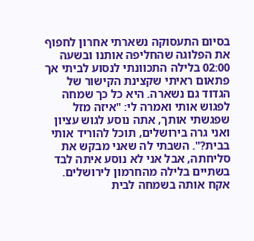בסיום התעסוקה נשארתי אחרון לחפוף את הפלוגה שהחליפה אותנו ובשעה 02:00 בלילה התכוונתי לנסוע לביתי אך פתאום ראיתי שקצינת הקישור של הגדוד גם נשארה. היא כל כך שמחה לפגוש אותי ואמרה לי: "איזה מזל שפגשתי אותך, אתה נוסע לגוש עציון ואני גרה בירושלים, תוכל להוריד אותי בבית?". השבתי לה שאני מבקש את סליחתה, אבל אני לא נוסע איתה לבד בשתיים בלילה מהחרמון לירושלים. אקח אותה בשמחה לבית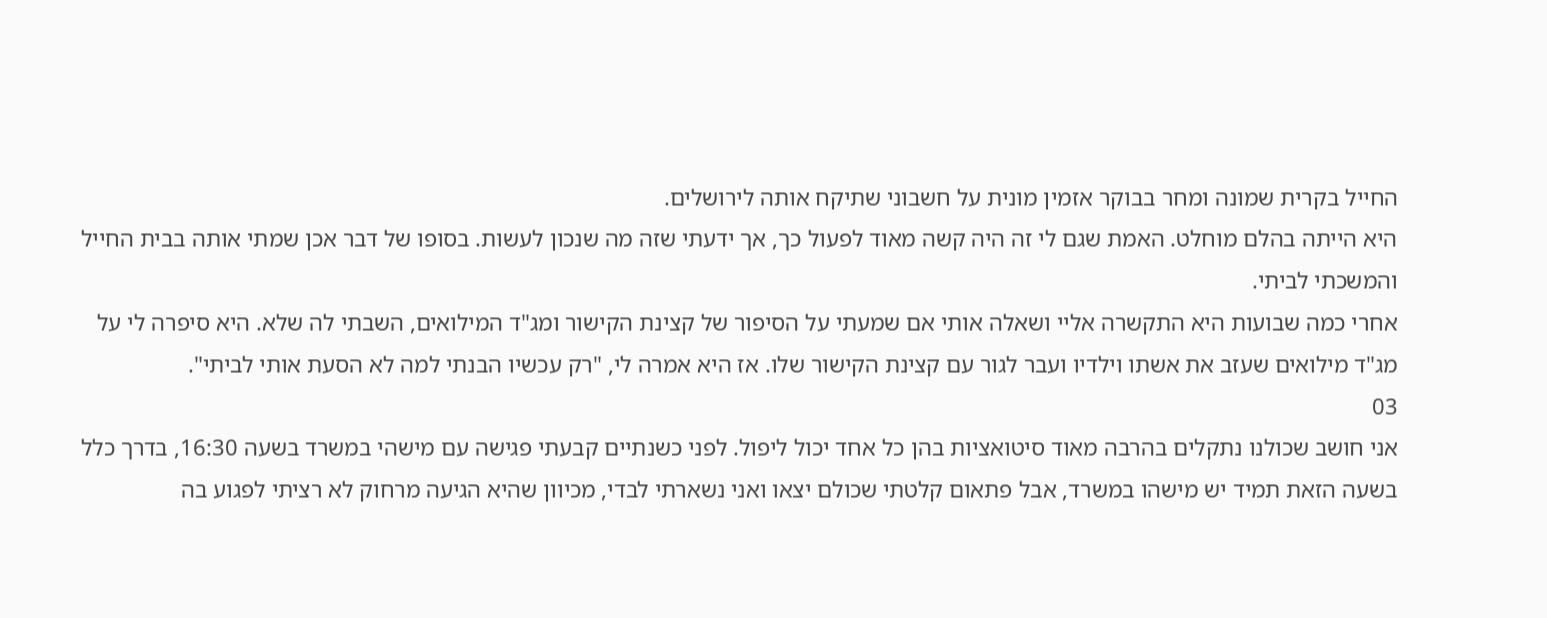החייל בקרית שמונה ומחר בבוקר אזמין מונית על חשבוני שתיקח אותה לירושלים.
היא הייתה בהלם מוחלט. האמת שגם לי זה היה קשה מאוד לפעול כך, אך ידעתי שזה מה שנכון לעשות. בסופו של דבר אכן שמתי אותה בבית החייל והמשכתי לביתי.
אחרי כמה שבועות היא התקשרה אליי ושאלה אותי אם שמעתי על הסיפור של קצינת הקישור ומג"ד המילואים, השבתי לה שלא. היא סיפרה לי על מג"ד מילואים שעזב את אשתו וילדיו ועבר לגור עם קצינת הקישור שלו. אז היא אמרה לי, "רק עכשיו הבנתי למה לא הסעת אותי לביתי".
03
אני חושב שכולנו נתקלים בהרבה מאוד סיטואציות בהן כל אחד יכול ליפול. לפני כשנתיים קבעתי פגישה עם מישהי במשרד בשעה 16:30, בדרך כלל בשעה הזאת תמיד יש מישהו במשרד, אבל פתאום קלטתי שכולם יצאו ואני נשארתי לבדי, מכיוון שהיא הגיעה מרחוק לא רציתי לפגוע בה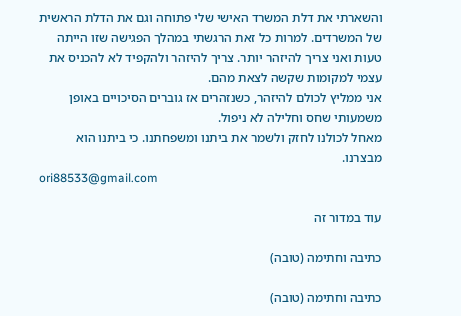והשארתי את דלת המשרד האישי שלי פתוחה וגם את הדלת הראשית של המשרדים. למרות כל זאת הרגשתי במהלך הפגישה שזו הייתה טעות ואני צריך להיזהר יותר. צריך להיזהר ולהקפיד לא להכניס את עצמי למקומות שקשה לצאת מהם.
אני ממליץ לכולם להיזהר, כשנזהרים אז גוברים הסיכויים באופן משמעותי שחס וחלילה לא ניפול.
מאחל לכולנו לחזק ולשמר את ביתנו ומשפחתנו. כי ביתנו הוא מבצרנו.
ori88533@gmail.com

עוד במדור זה

כתיבה וחתימה (טובה)

כתיבה וחתימה (טובה)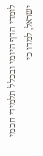לומדי הדף היומי ובכלל תלמידי חכמי ישראל, למדו כי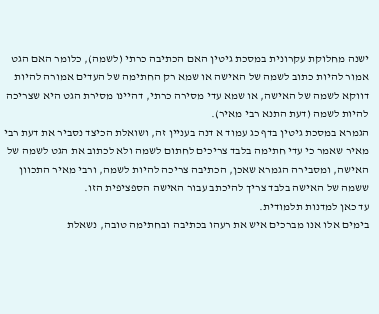ישנה מחלוקת עקרונית במסכת גיטין האם הכתיבה כרתי (לשמה), כלומר האם הגט אמור להיות כתוב לשמה של האישה או שמא רק החתימה של העדים אמורה להיות דווקא לשמה של האישה, או שמא עדי מסירה כרתי, דהיינו מסירת הגט היא שצריכה להיות לשמה (דעת התנא רבי מאיר).
הגמרא במסכת גיטין בדף כג עמוד א דנה בעניין זה, ושואלת הכיצד נסביר את דעת רבי מאיר שאמר כי עדי חתימה בלבד צריכים לחתום לשמה ולא לכתוב את הגט לשמה של האישה, ומסבירה הגמרא שאכן, הכתיבה צריכה להיות לשמה, ורבי מאיר התכוון ששמה של האישה בלבד צריך להיכתב עבור האישה הספציפית הזו.
עד כאן למדנות תלמודית.
בימים אלו אנו מברכים איש את רעהו בכתיבה ובחתימה טובה, נשאלת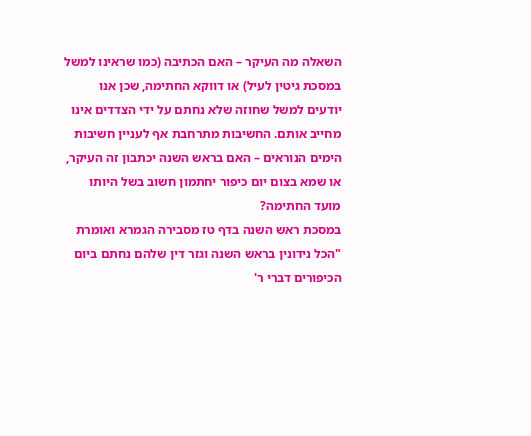השאלה מה העיקר – האם הכתיבה (כמו שראינו למשל במסכת גיטין לעיל) או דווקא החתימה, שכן אנו יודעים למשל שחוזה שלא נחתם על ידי הצדדים אינו מחייב אותם. החשיבות מתרחבת אף לעניין חשיבות הימים הנוראים – האם בראש השנה יכתבון זה העיקר, או שמא בצום יום כיפור יחתמון חשוב בשל היותו מועד החתימה?
במסכת ראש השנה בדף טז מסבירה הגמרא ואומרת "הכל נידונין בראש השנה וגזר דין שלהם נחתם ביום הכיפורים דברי ר'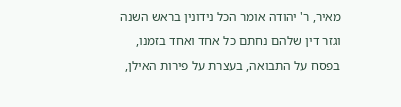מאיר, ר' יהודה אומר הכל נידונין בראש השנה וגזר דין שלהם נחתם כל אחד ואחד בזמנו, בפסח על התבואה, בעצרת על פירות האילן,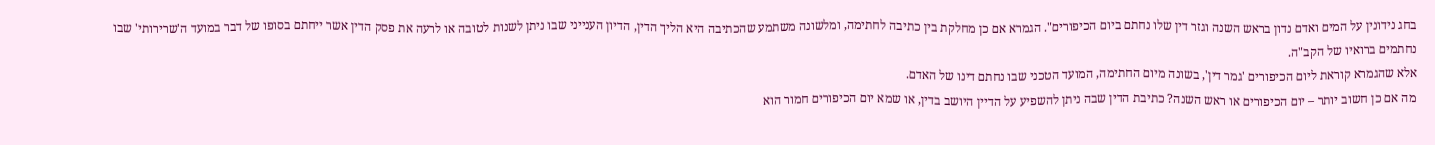בחג נידונין על המים ואדם נדון בראש השנה וגזר דין שלו נחתם ביום הכיפורים". הגמרא אם כן מחלקת בין כתיבה לחתימה, ומלשונה משתמע שהכתיבה היא הליך הדין, הדיון הענייני שבו ניתן לשנות לטובה או לרעה את פסק הדין אשר ייחתם בסופו של דבר במועד ה'שרירותי' שבו נחתמים ברואיו של הקב"ה.
אלא שהגמרא קוראת ליום הכיפורים 'גמר דין', בשונה מיום החתימה, המועד הטכני שבו נחתם דינו של האדם.
מה אם כן חשוב יותר – יום הכיפורים או ראש השנה? כתיבת הדין שבה ניתן להשפיע על הדיין היושב בדין, או שמא יום הכיפורים חמור הוא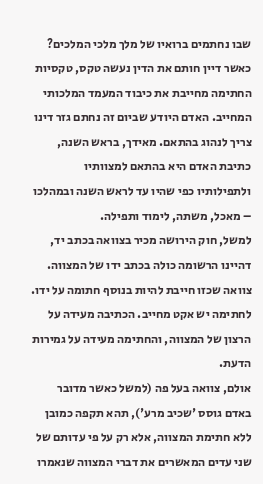שבו נחתמים ברואיו של מלך מלכי המלכים?
כאשר דיין חותם את הדין נעשה טקס, טקסיות החתימה מחייבת את כיבוד המעמד המלכותי המחייב. האדם היודע שביום זה נחתם גזר דינו צריך לנהוג בהתאם. מאידך, בראש השנה, כתיבת האדם היא בהתאם למצוותיו ולתפילותיו כפי שהיו עד לראש השנה ובמהלכו – מאכל, משתה, לימוד ותפילה.
למשל, חוק הירושה מכיר בצוואה בכתב יד, דהיינו הרשומה כולה בכתב ידו של המצווה. צוואה שכזו חייבת להיות בנוסף חתומה על ידו. לחתימה יש אקט מחייב. הכתיבה מעידה על הרצון של המצווה, והחתימה מעידה על גמירות הדעת.
אולם, צוואה בעל פה (למשל כאשר מדובר באדם גוסס 'שכיב מרע'), תהא תקפה כמובן ללא חתימת המצווה, אלא רק על פי עדותם של שני עדים המאשרים את דברי המצווה שנאמרו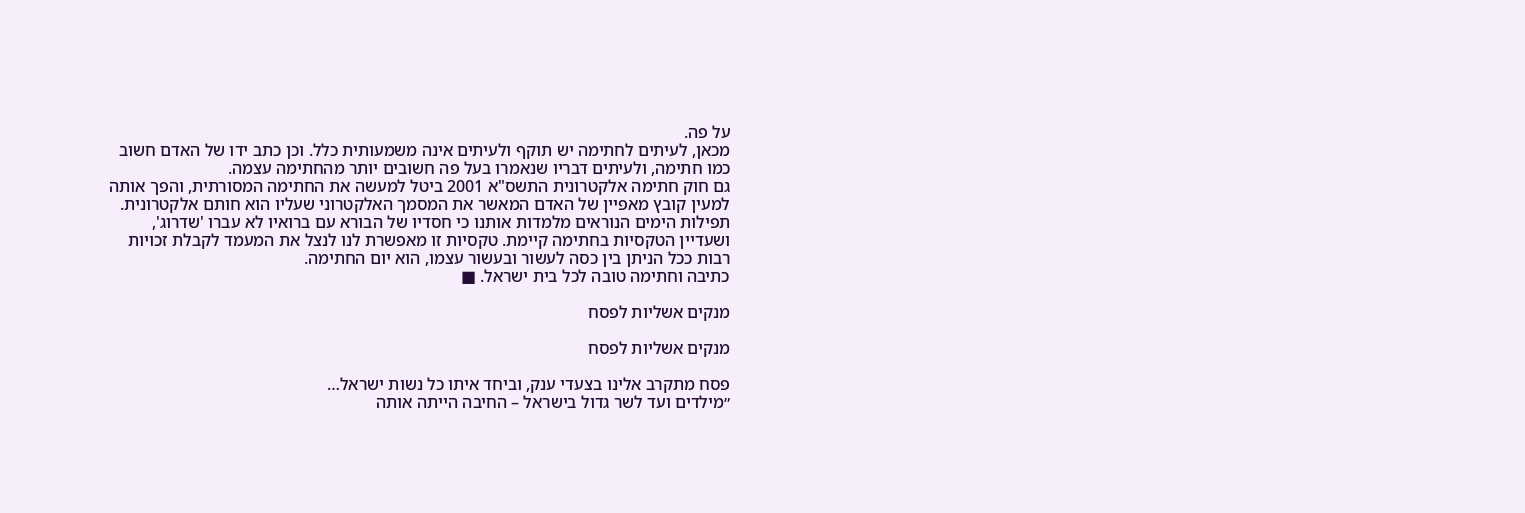על פה.
מכאן, לעיתים לחתימה יש תוקף ולעיתים אינה משמעותית כלל. וכן כתב ידו של האדם חשוב כמו חתימה, ולעיתים דבריו שנאמרו בעל פה חשובים יותר מהחתימה עצמה.
גם חוק חתימה אלקטרונית התשס"א 2001 ביטל למעשה את החתימה המסורתית, והפך אותה למעין קובץ מאפיין של האדם המאשר את המסמך האלקטרוני שעליו הוא חותם אלקטרונית.
תפילות הימים הנוראים מלמדות אותנו כי חסדיו של הבורא עם ברואיו לא עברו 'שדרוג', ושעדיין הטקסיות בחתימה קיימת. טקסיות זו מאפשרת לנו לנצל את המעמד לקבלת זכויות רבות ככל הניתן בין כסה לעשור ובעשור עצמו, הוא יום החתימה.
כתיבה וחתימה טובה לכל בית ישראל. ■

מנקים אשליות לפסח

מנקים אשליות לפסח

פסח מתקרב אלינו בצעדי ענק, וביחד איתו כל נשות ישראל…
״מילדים ועד לשר גדול בישראל – החיבה הייתה אותה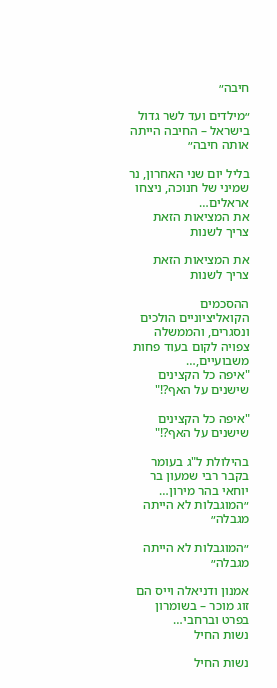חיבה״

״מילדים ועד לשר גדול בישראל – החיבה הייתה אותה חיבה״

בליל יום שני האחרון, נר שמיני של חנוכה, ניצחו אראלים…
את המציאות הזאת צריך לשנות

את המציאות הזאת צריך לשנות

ההסכמים הקואליציוניים הולכים ונסגרים, והממשלה צפויה לקום בעוד פחות משבועיים,…
"איפה כל הקצינים שישנים על האף?!"

"איפה כל הקצינים שישנים על האף?!"

בהילולת ל"ג בעומר בקבר רבי שמעון בר יוחאי בהר מירון…
״המוגבלות לא הייתה מגבלה״

״המוגבלות לא הייתה מגבלה״

אמנון ודניאלה וייס הם זוג מוכר – בשומרון בפרט וברחבי…
נשות החיל

נשות החיל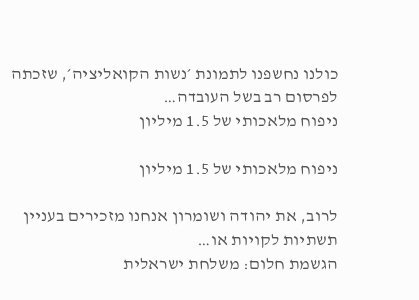כולנו נחשפנו לתמונת ׳נשות הקואליציה׳, שזכתה לפרסום רב בשל העובדה…
ניפוח מלאכותי של 1.5 מיליון

ניפוח מלאכותי של 1.5 מיליון

לרוב, את יהודה ושומרון אנחנו מזכירים בעניין תשתיות לקויות או…
הגשמת חלום: משלחת ישראלית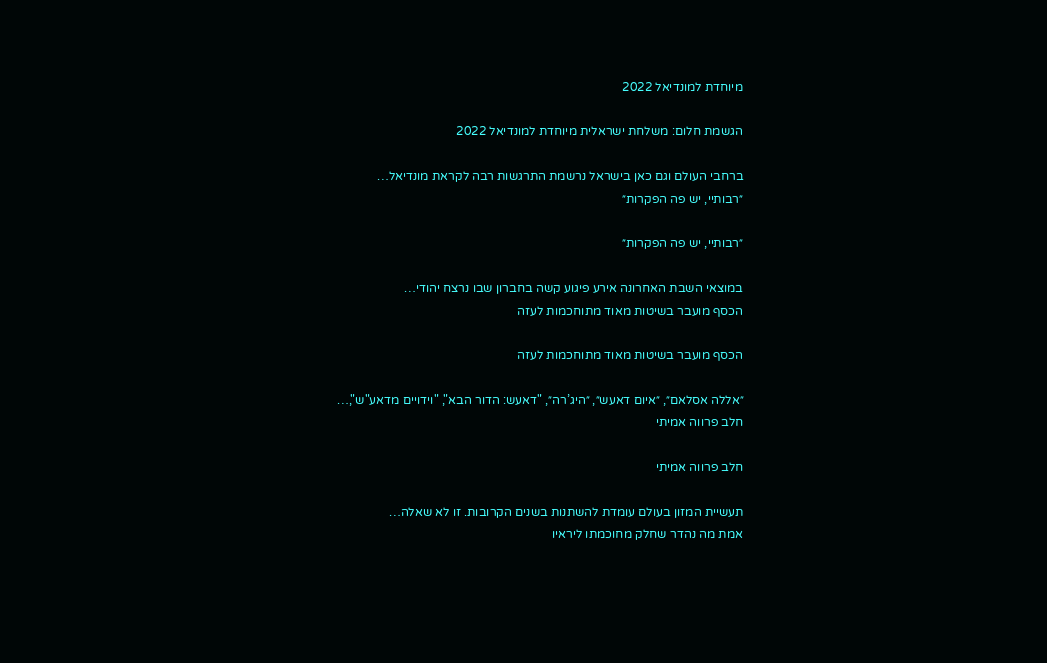מיוחדת למונדיאל 2022

הגשמת חלום: משלחת ישראלית מיוחדת למונדיאל 2022

ברחבי העולם וגם כאן בישראל נרשמת התרגשות רבה לקראת מונדיאל…
״רבותיי, יש פה הפקרות״

״רבותיי, יש פה הפקרות״

במוצאי השבת האחרונה אירע פיגוע קשה בחברון שבו נרצח יהודי…
הכסף מועבר בשיטות מאוד מתוחכמות לעזה

הכסף מועבר בשיטות מאוד מתוחכמות לעזה

״אללה אסלאם״, ״איום דאעש״, ״היג’רה״, "דאעש: הדור הבא", "וידויים מדאע"ש",…
חלב פרווה אמיתי

חלב פרווה אמיתי

תעשיית המזון בעולם עומדת להשתנות בשנים הקרובות. זו לא שאלה…
אמת מה נהדר שחלק מחוכמתו ליראיו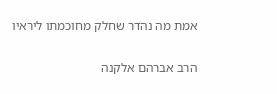אמת מה נהדר שחלק מחוכמתו ליראיו

הרב אברהם אלקנה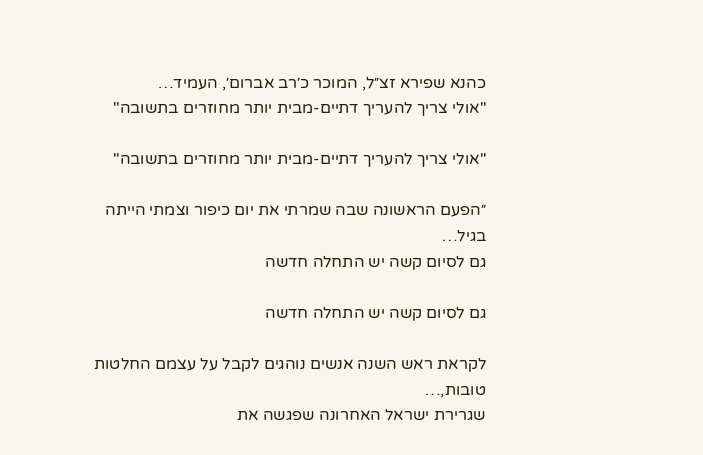כהנא שפירא זצ״ל, המוכר כ׳רב אברום׳, העמיד…
"אולי צריך להעריך דתיים-מבית יותר מחוזרים בתשובה"

"אולי צריך להעריך דתיים-מבית יותר מחוזרים בתשובה"

״הפעם הראשונה שבה שמרתי את יום כיפור וצמתי הייתה בגיל…
גם לסיום קשה יש התחלה חדשה

גם לסיום קשה יש התחלה חדשה

לקראת ראש השנה אנשים נוהגים לקבל על עצמם החלטות טובות,…
שגרירת ישראל האחרונה שפגשה את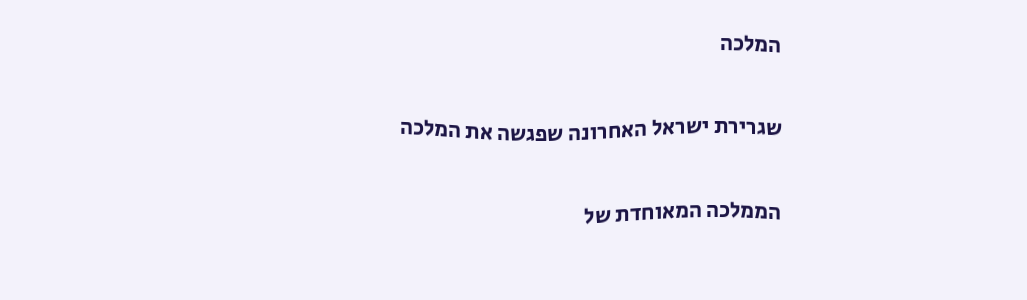המלכה

שגרירת ישראל האחרונה שפגשה את המלכה

הממלכה המאוחדת של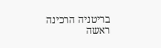בריטניה הרכינה ראשה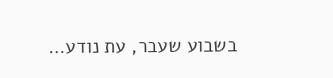בשבוע שעבר, עת נודע…